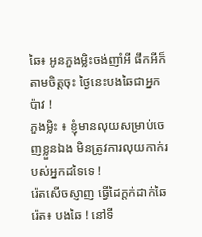ឆៃ៖ អូនភួងម្លិះចង់ញាំអី ផឹកអីក៏តាមចិត្តចុះ ថ្ងៃនេះបងឆៃជាអ្នកប៉ាវ !
ភួងម្លិះ ៖ ខ្ញុំមានលុយសម្រាប់ចេញខ្លួនឯង មិនត្រូវការលុយកាក់របស់អ្នកដទៃទេ !
រ៉េតសើចស្ញាញ ធ្វើដៃក្តក់ដាក់ឆៃ
រ៉េត៖ បងឆៃ ! នៅទី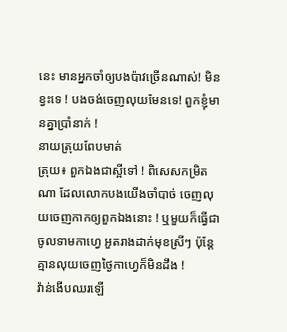នេះ មានអ្នកចាំឲ្យបងប៉ាវច្រើនណាស់! មិនខ្វះទេ ! បងចង់ចេញលុយមែនទេ! ពួកខ្ញុំមានគ្នាប្រាំនាក់ !
នាយត្រុយពែបមាត់
ត្រុយ៖ ពួកឯងជាស្អីទៅ ! ពិសេសកម្រិតណា ដែលលោកបងយើងចាំបាច់ ចេញលុយចេញកាកឲ្យពួកឯងនោះ ! ឬមួយក៏ធ្វើជាចូលទាមកាហ្វេ អួតរាងដាក់មុខស្រីៗ ប៉ុន្តែគ្មានលុយចេញថ្ងៃកាហ្វេក៏មិនដឹង !
វ៉ាន់ងើបឈរឡើ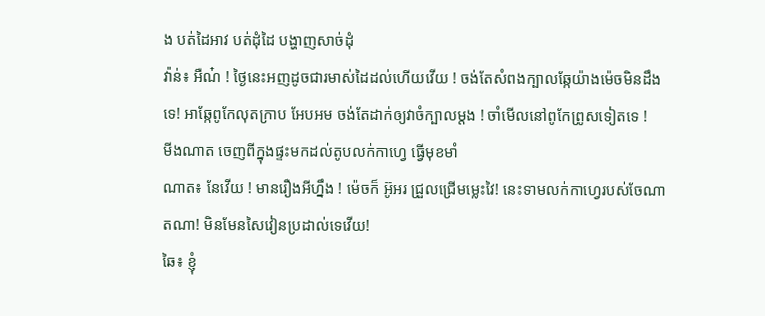ង បត់ដៃអាវ បត់ដុំដៃ បង្ហាញសាច់ដុំ
វ៉ាន់៖ អឺណ៎ ! ថ្ងៃនេះអញដូចជារមាស់ដៃដល់ហើយវើយ ! ចង់តែសំពងក្បាលឆ្កែយ៉ាងម៉េចមិនដឹងទេ! អាឆ្កែពូកែលុតក្រាប អែបអម ចង់តែដាក់ឲ្យវាចំក្បាលម្តង ! ចាំមើលនៅពូកែព្រូសទៀតទេ !
មីងណាត ចេញពីក្នុងផ្ទះមកដល់តូបលក់កាហ្វេ ធ្វើមុខមាំ
ណាត៖ នែវើយ ! មានរឿងអីហ្នឹង ! ម៉េចក៏ អ៊ូអរ ជ្រួលជ្រើមម្លេះវៃ! នេះទាមលក់កាហ្វេរបស់ចែណាតណា! មិនមែនសៃវៀនប្រដាល់ទេវើយ!
ឆៃ៖ ខ្ញុំ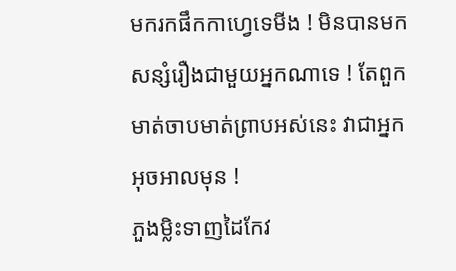មករកផឹកកាហ្វេទេមីង ! មិនបានមកសន្សំរឿងជាមួយអ្នកណាទេ ! តែពួកមាត់ចាបមាត់ព្រាបអស់នេះ វាជាអ្នកអុចអាលមុន !
ភួងម្លិះទាញដៃកែវ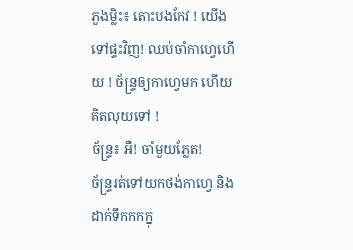ភួងម្លិះ៖ តោះបងកែវ ! យើងទៅផ្ទះវិញ! ឈប់ចាំកាហ្វេហើយ ! ច័ន្ទ្រឲ្យកាហ្វេមក ហើយគិតលុយទៅ !
ច័ន្ទ្រ៖ អឺ! ចាំមួយភ្លែត!
ច័ន្ទ្ររត់ទៅយកថង់កាហ្វេ និងដាក់ទឹកកកក្នុ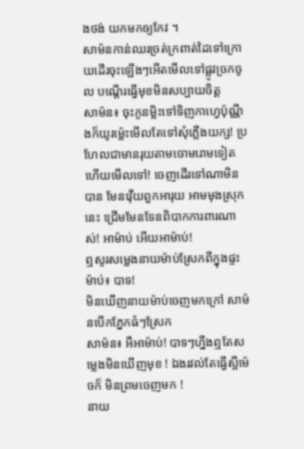ងថង់ យកមកឲ្យកែវ ។
សាម៉នកាន់ឈរច្រត់ក្រពាត់ដៃទៅក្រោយដើរចុះឡើងៗអើតមើលទៅផ្លូវច្រកចូល បណ្តើរធ្វើមុខមិនសប្បាយចិត្ត
សាម៉ន៖ ចុះកូនម្លិះទៅទិញកាហ្វេប៉ុណ្ណឹងក៏យូរម្ល៉េះមើលតែទៅសុំភ្លើងយក្ស! ប្រហែលជាមានរុយតាមចោមរោមទៀតហើយមើលទៅ! ចេញដើរទៅណាមិនបាន មែនវ៉ើយពួកអារុយ អាមមុងស្រុកនេះ ជ្រើមមែនទែនពិបាកការពារណាស់! អាម៉ាប់ អើយអាម៉ាប់!
ឮសូរសម្លេងនាយម៉ាប់ស្រែកពីក្នុងផ្ទះ
ម៉ាប់៖ បាទ!
មិនឃើញនាយម៉ាប់ចេញមកក្រៅ សាម៉នបើកភ្នែកធំៗស្រែក
សាម៉ន៖ អឺអាម៉ាប់! បាទៗហ្នឹងឮតែសម្លេងមិនឃើញមុខ ! ឯងរវល់តែធ្វើស្អីម៉េចក៏ មិនព្រមចេញមក !
នាយ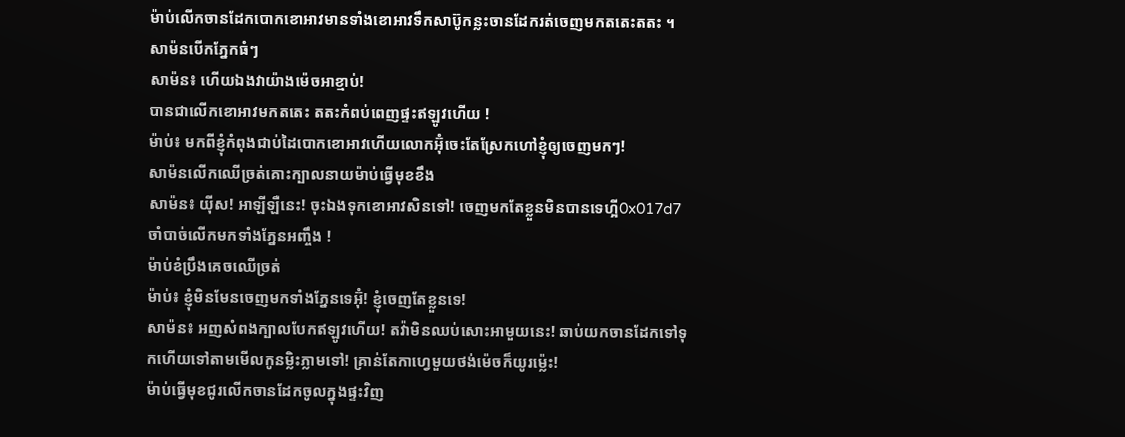ម៉ាប់លើកចានដែកបោកខោអាវមានទាំងខោអាវទឹកសាប៊ូកន្លះចានដែករត់ចេញមកតតេះតតះ ។ សាម៉នបើកភ្នែកធំៗ
សាម៉ន៖ ហើយឯងវាយ៉ាងម៉េចអាខ្មាប់!
បានជាលើកខោអាវមកតតេះ តតះកំពប់ពេញផ្ទះឥឡូវហើយ !
ម៉ាប់៖ មកពីខ្ញុំកំពុងជាប់ដៃបោកខោអាវហើយលោកអ៊ុំចេះតែស្រែកហៅខ្ញុំឲ្យចេញមកៗ!
សាម៉នលើកឈើច្រត់គោះក្បាលនាយម៉ាប់ធ្វើមុខខឹង
សាម៉ន៖ យ៉ីស! អាឡីឡឺនេះ! ចុះឯងទុកខោអាវសិនទៅ! ចេញមកតែខ្លួនមិនបានទេហ្អី0x017d7 ចាំបាច់លើកមកទាំងភ្នែនអញ្ចឹង !
ម៉ាប់ខំប្រឹងគេចឈើច្រត់
ម៉ាប់៖ ខ្ញុំមិនមែនចេញមកទាំងភ្នែនទេអ៊ុំ! ខ្ញុំចេញតែខ្លួនទេ!
សាម៉ន៖ អញសំពងក្បាលបែកឥឡូវហើយ! តវ៉ាមិនឈប់សោះអាមួយនេះ! ឆាប់យកចានដែកទៅទុកហើយទៅតាមមើលកូនម្លិះភ្លាមទៅ! គ្រាន់តែកាហ្វេមួយថង់ម៉េចក៏យូរម្ល៉េះ!
ម៉ាប់ធ្វើមុខជូរលើកចានដែកចូលក្នុងផ្ទះវិញ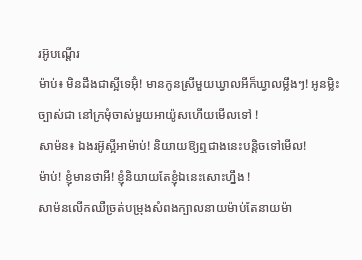រអ៊ូបណ្តើរ
ម៉ាប់៖ មិនដឹងជាស្អីទេអ៊ុំ! មានកូនស្រីមួយឃ្វាលអីក៏ឃ្វាលម្លឹងៗ! អូនម្លិះច្បាស់ជា នៅក្រមុំចាស់មួយអាយ៉ូសហើយមើលទៅ !
សាម៉ន៖ ឯងរអ៊ូស្អីអាម៉ាប់! និយាយឱ្យឮជាងនេះបន្តិចទៅមើល!
ម៉ាប់! ខ្ញុំមានថាអី! ខ្ញុំនិយាយតែខ្ញុំឯនេះសោះហ្នឹង !
សាម៉នលើកឈឺច្រត់បម្រុងសំពងក្បាលនាយម៉ាប់តែនាយម៉ា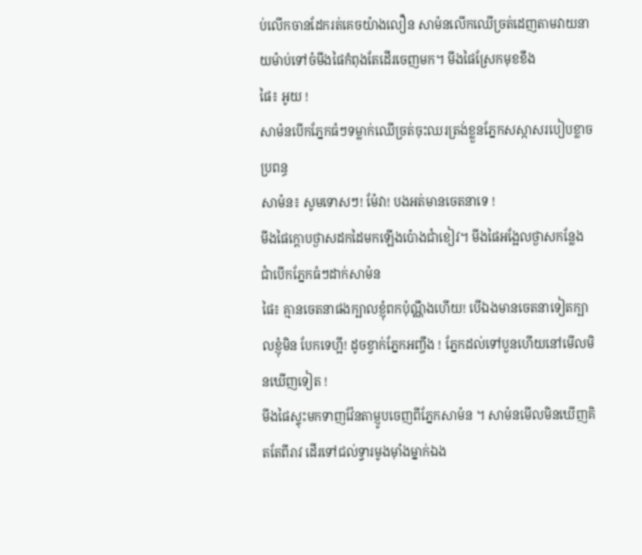ប់លើកចានដែករត់គេចយ៉ាងលឿន សាម៉នលើកឈើច្រត់ដេញតាមវាយនាយម៉ាប់ទៅចំមីងផៃកំពុងតែដើរចេញមក។ មីងផៃស្រែកមុខខឹង
ផៃ៖ អូយ !
សាម៉នបើកភ្នែកធំៗទម្លាក់ឈើច្រត់ចុះឈរត្រង់ខ្លួនភ្នែកសស្កាសរបៀបខ្លាចប្រពន្ធ
សាម៉ន៖ សូមទោសៗ! ម៉ែវា! បងអត់មានចេតនាទេ !
មីងផៃក្តោបថ្ងាសដកដៃមកឡើងប៉ោងជាំខៀវ។ មីងផៃអង្អែលថ្ងាសកន្លែងជាំបើកភ្នែកធំៗដាក់សាម៉ន
ផៃ៖ គ្មានចេតនាផងក្បាលខ្ញុំពកប៉ុណ្ណឹងហើយ! បើឯងមានចេតនាទៀតក្បាលខ្ញុំមិន បែកទេហ្អី! ដូចខ្វាក់ភ្នែកអញ្ចឹង ! ភ្នែកដល់ទៅបួនហើយនៅមើលមិនឃើញទៀត !
មីងផៃស្ទុះមកទាញវ៉ែនតាម្ញូបចេញពីភ្នែកសាម៉ន ។ សាម៉នមើលមិនឃើញគិតតែពីរាវ ដើរទៅជល់ទ្វារមូងម៉ាំងម្នាក់ឯង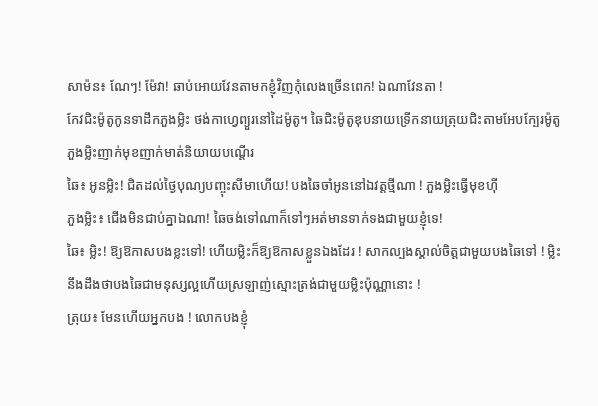សាម៉ន៖ ណែៗ! ម៉ែវា! ឆាប់អោយវែនតាមកខ្ញុំវិញកុំលេងច្រើនពេក! ឯណាវែនតា !
កែវជិះម៉ូតូកូនទាដឹកភួងម្លិះ ថង់កាហ្វេព្យួរនៅដៃម៉ូតូ។ ឆៃជិះម៉ូតូឌុបនាយទ្រើកនាយត្រុយជិះតាមអែបក្បែរម៉ូតូភួងម្លិះញាក់មុខញាក់មាត់និយាយបណ្តើរ
ឆៃ៖ អូនម្លិះ! ជិតដល់ថ្ងៃបុណ្យបញ្ចុះសីមាហើយ! បងឆៃចាំអូននៅឯវត្តថ្មីណា ! ភួងម្លិះធ្វើមុខហ៊ី
ភួងម្លិះ៖ ជើងមិនជាប់គ្នាឯណា! ឆៃចង់ទៅណាក៏ទៅៗអត់មានទាក់ទងជាមួយខ្ញុំទេ!
ឆៃ៖ ម្លិះ! ឱ្យឱកាសបងខ្លះទៅ! ហើយម្លិះក៏ឱ្យឱកាសខ្លួនឯងដែរ ! សាកល្បងស្គាល់ចិត្តជាមួយបងឆៃទៅ ! ម្លិះនឹងដឹងថាបងឆៃជាមនុស្សល្អហើយស្រឡាញ់ស្មោះត្រង់ជាមួយម្លិះប៉ុណ្ណានោះ !
ត្រុយ៖ មែនហើយអ្នកបង ! លោកបងខ្ញុំ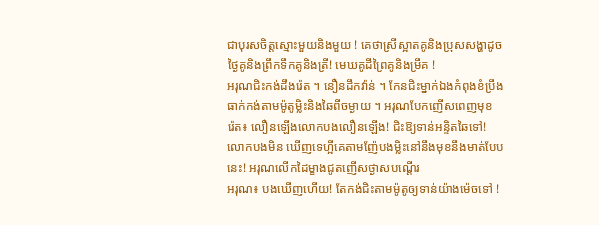ជាបុរសចិត្តស្មោះមួយនិងមួយ ! គេថាស្រីស្អាតគូនិងប្រុសសង្ហាដូចថ្ងៃគូនិងព្រឹកទឹកគូនិងត្រី! មេឃគូដីព្រៃគូនិងម្រឹគ !
អរុណជិះកង់ដឹងរ៉េត ។ នឿនដឹកវ៉ាន់ ។ កែនជិះម្នាក់ឯងកំពុងខំប្រឹងធាក់កង់តាមម៉ូតូម្លិះនិងឆៃពីចម្ងាយ ។ អរុណបែកញើសពេញមុខ
រ៉េត៖ លឿនឡើងលោកបងលឿនឡើង! ជិះឱ្យទាន់អន្ទិតឆៃទៅ! លោកបងមិន ឃើញទេហ្អីគេតាមញ៉ែបងម្លិះនៅនឹងមុខនឹងមាត់បែបនេះ! អរុណលើកដៃម្ខាងជូតញើសថ្ងាសបណ្តើរ
អរុណ៖ បងឃើញហើយ! តែកង់ជិះតាមម៉ូតូឲ្យទាន់យ៉ាងម៉េចទៅ !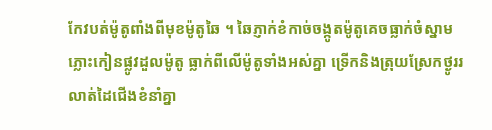កែវបត់ម៉ូតូពាំងពីមុខម៉ូតូឆៃ ។ ឆៃភ្ញាក់ខំកាច់ចង្កូតម៉ូតូគេចធ្លាក់ចំស្នាមភ្លោះកៀនផ្លូវដួលម៉ូតូ ធ្លាក់ពីលើម៉ូតូទាំងអស់គ្នា ទ្រើកនិងត្រុយស្រែកថ្ងូររលាត់ដៃជើងខំនាំគ្នា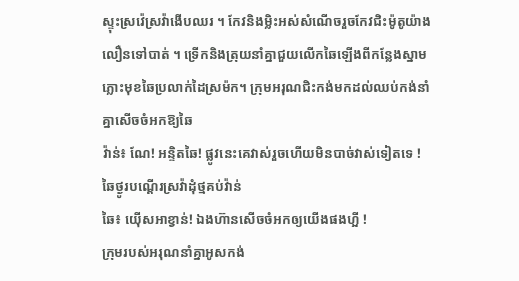ស្ទុះស្រវ៉េស្រវ៉ាងើបឈរ ។ កែវនិងម្លិះអស់សំណើចរួចកែវជិះម៉ូតូយ៉ាងលឿនទៅបាត់ ។ ទ្រើកនិងត្រុយនាំគ្នាជួយលើកឆៃឡើងពីកន្លែងស្នាមភ្លោះមុខឆៃប្រលាក់ដៃស្រម៉ក។ ក្រុមអរុណជិះកង់មកដល់ឈប់កង់នាំគ្នាសើចចំអកឱ្យឆៃ
វ៉ាន់៖ ណែ! អន្ទិតឆៃ! ផ្លូវនេះគេវាស់រួចហើយមិនបាច់វាស់ទៀតទេ !
ឆៃថ្ងូរបណ្តើរស្រវ៉ាដុំថ្មគប់វ៉ាន់
ឆៃ៖ យ៉ើសអាខ្វាន់! ឯងហ៊ានសើចចំអកឲ្យយើងផងហ្អី !
ក្រុមរបស់អរុណនាំគ្នាអូសកង់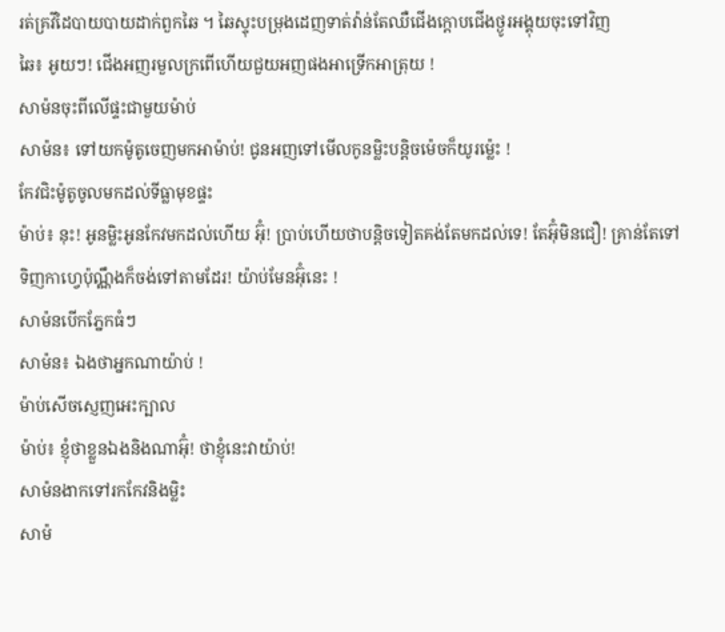រត់គ្រវីដៃបាយបាយដាក់ពួកឆៃ ។ ឆៃស្ទុះបម្រុងដេញទាត់វ៉ាន់តែឈឺជើងក្តោបជើងថ្ងូរអង្គុយចុះទៅវិញ
ឆៃ៖ អូយៗ! ជើងអញរមួលក្រពើហើយជួយអញផងអាទ្រើកអាត្រុយ !
សាម៉នចុះពីលើផ្ទះជាមួយម៉ាប់
សាម៉ន៖ ទៅយកម៉ូតូចេញមកអាម៉ាប់! ជូនអញទៅមើលកូនម្លិះបន្តិចម៉េចក៏យូរម្ល៉េះ !
កែវជិះម៉ូតូចូលមកដល់ទីធ្លាមុខផ្ទះ
ម៉ាប់៖ នុះ! អូនម្លិះអូនកែវមកដល់ហើយ អ៊ុំ! ប្រាប់ហើយថាបន្តិចទៀតគង់តែមកដល់ទេ! តែអ៊ុំមិនជឿ! គ្រាន់តែទៅទិញកាហ្វេប៉ុណ្ណឹងក៏ចង់ទៅតាមដែរ! យ៉ាប់មែនអ៊ុំនេះ !
សាម៉នបើកភ្នែកធំៗ
សាម៉ន៖ ឯងថាអ្នកណាយ៉ាប់ !
ម៉ាប់សើចស្ញេញអេះក្បាល
ម៉ាប់៖ ខ្ញុំថាខ្លួនឯងនិងណាអ៊ុំ! ថាខ្ញុំនេះវាយ៉ាប់!
សាម៉នងាកទៅរកកែវនិងម្លិះ
សាម៉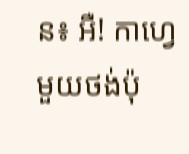ន៖ អឺ! កាហ្វេមួយថង់ប៉ុ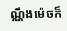ណ្ណឹងម៉េចក៏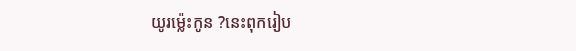យូរម្ល៉េះកូន ?នេះពុករៀប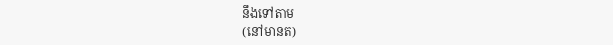នឹងទៅតាម
(នៅមានត)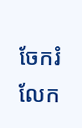ចែករំលែក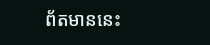ព័តមាននេះ